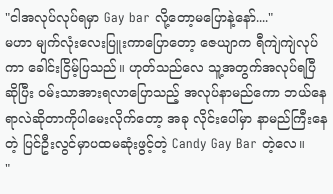"ငါအလုပ်လုပ်ရမှာ Gay bar လို့တော့မပြောနဲ့နော်...."
မဟာ မျက်လုံးလေးပြူးကာပြောတော့ ဇေယျာက ရီကျဲကျဲလုပ်ကာ ခေါင်းငြိမ့်ပြသည်။ ဟုတ်သည်လေ သူ့အတွက်အလုပ်ရပြီဆိုပြီး ဝမ်းသာအားရလာပြောသည့် အလုပ်နာမည်ကော ဘယ်နေရာလဲဆိုတာကိုပါမေးလိုက်တော့ အခု လိုင်းပေါ်မှာ နာမည်ကြီးနေတဲ့ ပြင်ဦးလွင်မှာပထမဆုံးဖွင့်တဲ့ Candy Gay Bar တဲ့လေ။
"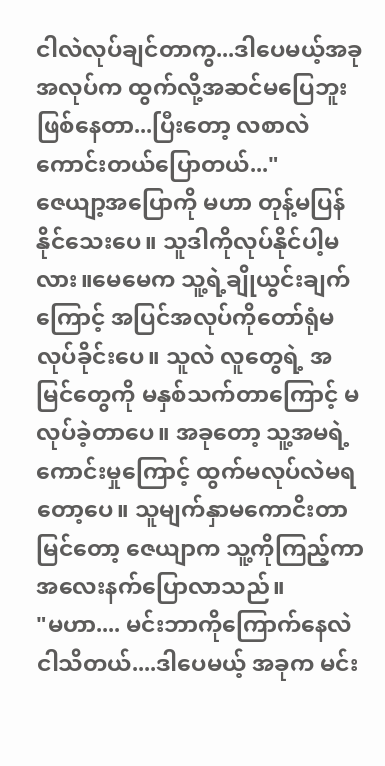ငါလဲလုပ်ချင်တာကွ...ဒါပေမယ့်အခုအလုပ်က ထွက်လို့အဆင်မပြေဘူးဖြစ်နေတာ...ပြီးတော့ လစာလဲကောင်းတယ်ပြောတယ်..."
ဇေယျာ့အပြောကို မဟာ တုန့်မပြန်နိုင်သေးပေ။ သူဒါကိုလုပ်နိုင်ပါ့မလား။မေမေက သူ့ရဲ့ချိုယွင်းချက်ကြောင့် အပြင်အလုပ်ကိုတော်ရုံမလုပ်ခိုင်းပေ။ သူလဲ လူတွေရဲ့ အမြင်တွေကို မနှစ်သက်တာကြောင့် မလုပ်ခဲ့တာပေ။ အခုတော့ သူ့အမရဲ့ကောင်းမှုကြောင့် ထွက်မလုပ်လဲမရတော့ပေ။ သူမျက်နှာမကောငိးတာမြင်တော့ ဇေယျာက သူ့ကိုကြည့်ကာ အလေးနက်ပြောလာသည်။
"မဟာ.... မင်းဘာကိုကြောက်နေလဲငါသိတယ်....ဒါပေမယ့် အခုက မင်း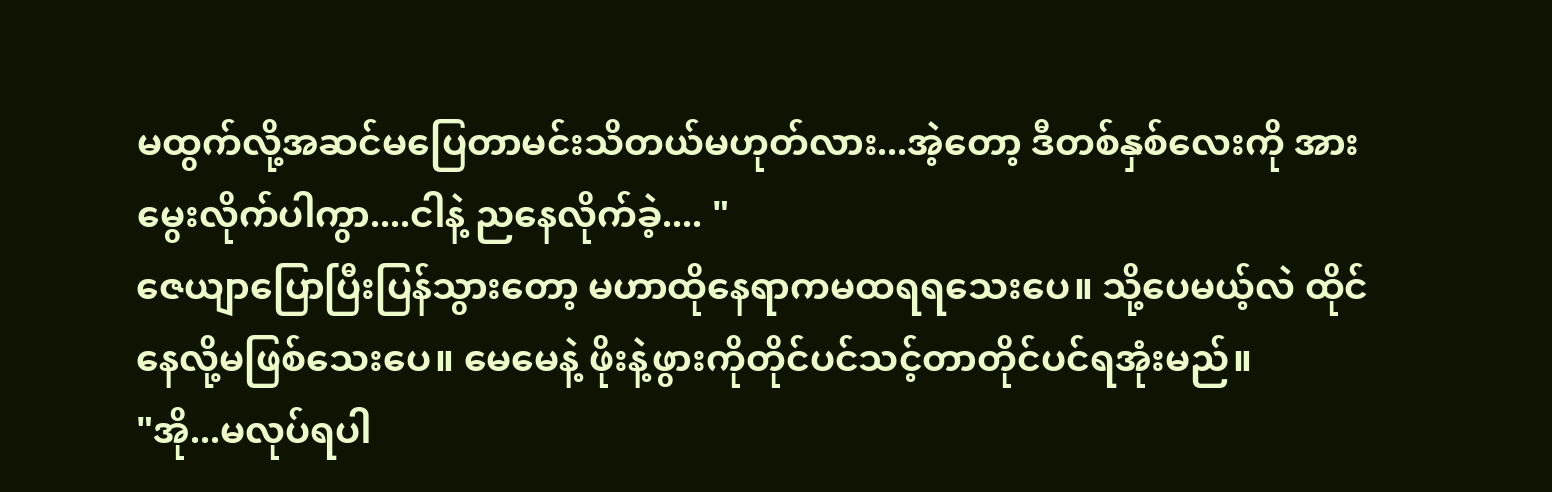မထွက်လို့အဆင်မပြေတာမင်းသိတယ်မဟုတ်လား...အဲ့တော့ ဒီတစ်နှစ်လေးကို အားမွေးလိုက်ပါကွာ....ငါနဲ့ ညနေလိုက်ခဲ့.... "
ဇေယျာပြောပြီးပြန်သွားတော့ မဟာထိုနေရာကမထရရသေးပေ။ သို့ပေမယ့်လဲ ထိုင်နေလို့မဖြစ်သေးပေ။ မေမေနဲ့ ဖိုးနဲ့ဖွားကိုတိုင်ပင်သင့်တာတိုင်ပင်ရအုံးမည်။
"အို...မလုပ်ရပါ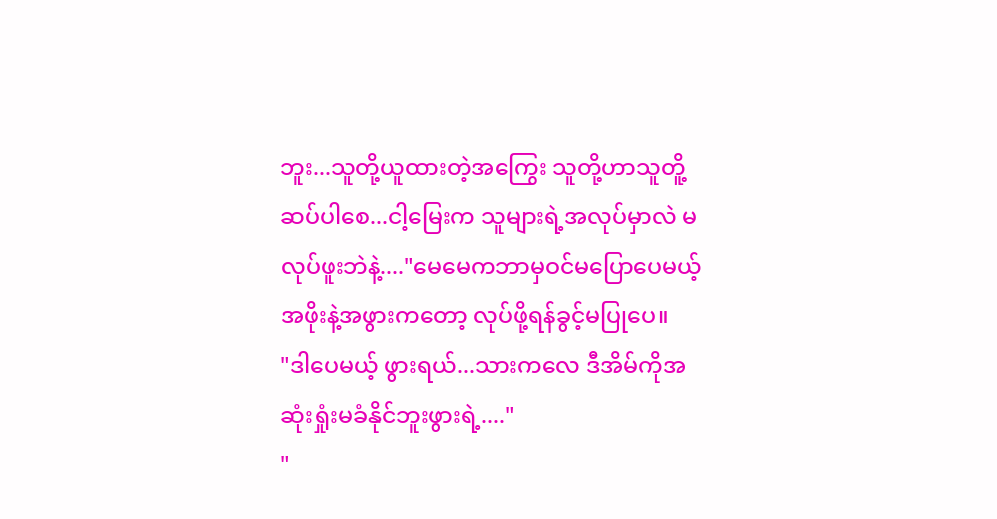ဘူး...သူတို့ယူထားတဲ့အကြွေး သူတို့ဟာသူတိူ့ ဆပ်ပါစေ...ငါ့မြေးက သူများရဲ့အလုပ်မှာလဲ မလုပ်ဖူးဘဲနဲ့...."မေမေကဘာမှဝင်မပြောပေမယ့် အဖိုးနဲ့အဖွားကတော့ လုပ်ဖို့ရန်ခွင့်မပြုပေ။
"ဒါပေမယ့် ဖွားရယ်...သားကလေ ဒီအိမ်ကိုအဆုံးရှုံးမခံနိုင်ဘူးဖွားရဲ့...."
"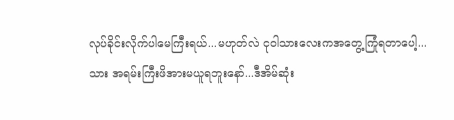လုပ်ခိုင်းလိုက်ပါမေကြီးရယ်...မဟုတ်လဲ ငုဝါသားလေးကအတွေ့ကြုံရတာပေါ့...သား အရမ်းကြီးဖိအားမယူရဘူးနော်...ဒီအိမ်ဆုံး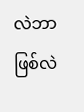လဲဘာဖြစ်လဲ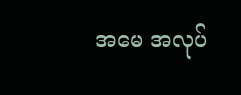အမေ အလုပ်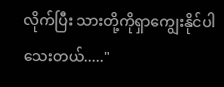လိုက်ပြီး သားတို့ကိုရှာကျွေးနိုင်ပါသေးတယ်....."